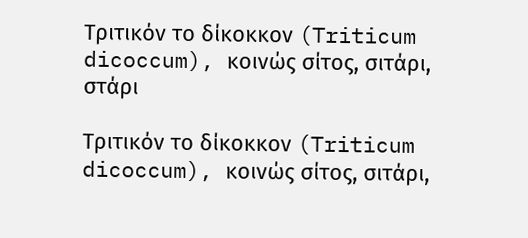Τριτικόν το δίκοκκον (Triticum dicoccum), κοινώς σίτος, σιτάρι, στάρι

Τριτικόν το δίκοκκον (Triticum dicoccum), κοινώς σίτος, σιτάρι,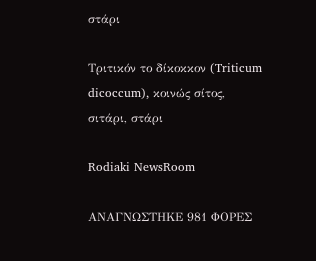στάρι

Τριτικόν το δίκοκκον (Triticum dicoccum), κοινώς σίτος, σιτάρι, στάρι

Rodiaki NewsRoom

ΑΝΑΓΝΩΣΤΗΚΕ 981 ΦΟΡΕΣ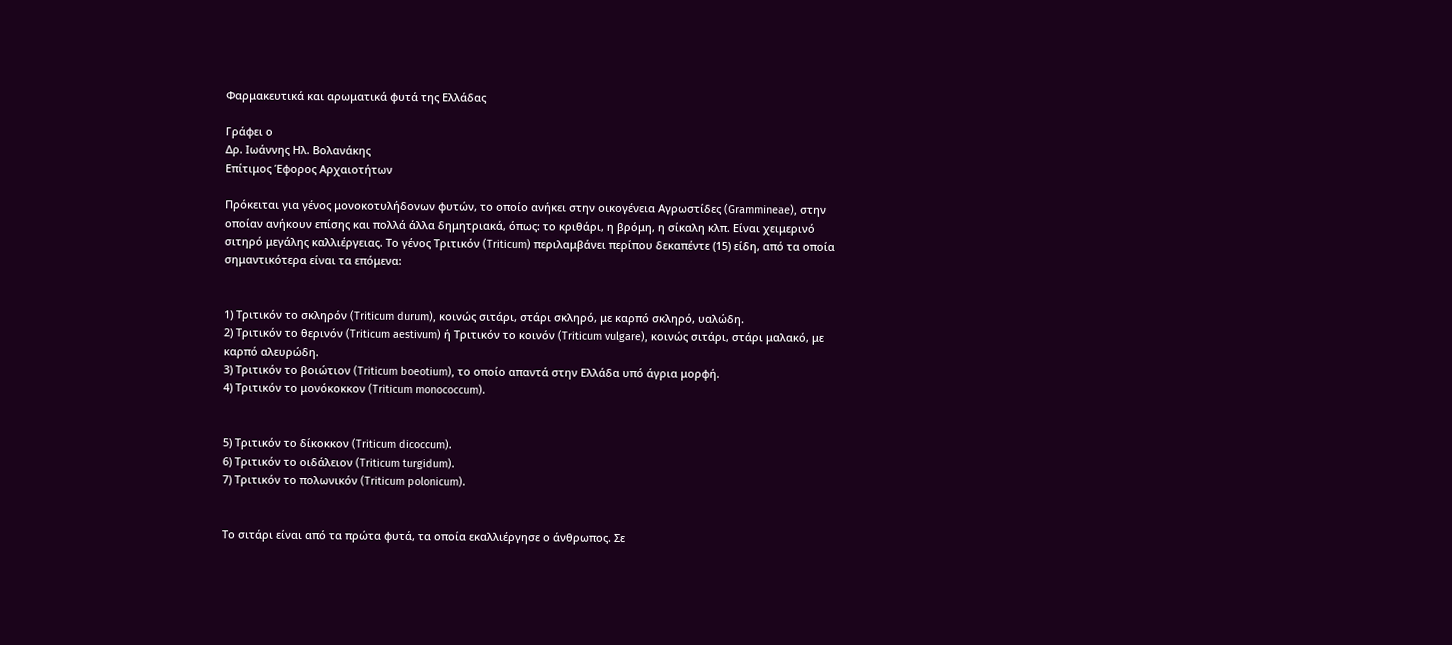Φαρμακευτικά και αρωματικά φυτά της Ελλάδας

Γράφει ο
Δρ. Ιωάννης Ηλ. Βολανάκης
Επίτιμος Έφορος Αρχαιοτήτων

Πρόκειται για γένος μονοκοτυλήδονων φυτών, το οποίο ανήκει στην οικογένεια Αγρωστίδες (Grammineae), στην οποίαν ανήκουν επίσης και πολλά άλλα δημητριακά, όπως: το κριθάρι, η βρόμη, η σίκαλη κλπ. Είναι χειμερινό σιτηρό μεγάλης καλλιέργειας. Το γένος Τριτικόν (Triticum) περιλαμβάνει περίπου δεκαπέντε (15) είδη, από τα οποία σημαντικότερα είναι τα επόμενα:


1) Τριτικόν το σκληρόν (Triticum durum), κοινώς σιτάρι, στάρι σκληρό, με καρπό σκληρό, υαλώδη.
2) Τριτικόν το θερινόν (Triticum aestivum) ή Τριτικόν το κοινόν (Triticum vulgare), κοινώς σιτάρι, στάρι μαλακό, με καρπό αλευρώδη.
3) Τριτικόν το βοιώτιον (Triticum boeotium), το οποίο απαντά στην Ελλάδα υπό άγρια μoρφή.
4) Τριτικόν το μονόκοκκον (Triticum monococcum).


5) Τριτικόν το δίκοκκον (Triticum dicoccum).
6) Τριτικόν το οιδάλειον (Triticum turgidum).
7) Τριτικόν το πολωνικόν (Triticum polonicum).


Το σιτάρι είναι από τα πρώτα φυτά, τα οποία εκαλλιέργησε ο άνθρωπος. Σε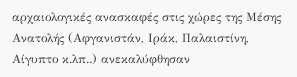αρχαιολογικές ανασκαφές στις χώρες της Μέσης Ανατολής (Αφγανιστάν, Ιράκ, Παλαιστίνη, Αίγυπτο κ.λπ..) ανεκαλύφθησαν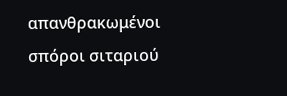απανθρακωμένοι σπόροι σιταριού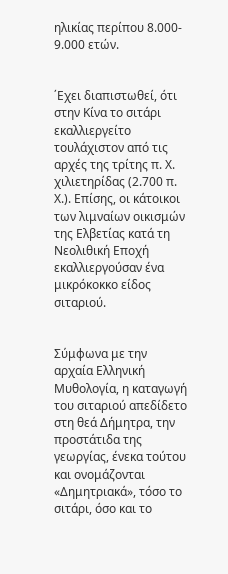ηλικίας περίπου 8.000- 9.000 ετών.


΄Εχει διαπιστωθεί, ότι στην Κίνα το σιτάρι εκαλλιεργείτο τουλάχιστον από τις αρχές της τρίτης π. Χ. χιλιετηρίδας (2.700 π. Χ.). Επίσης, οι κάτοικοι των λιμναίων οικισμών της Ελβετίας κατά τη Νεολιθική Εποχή εκαλλιεργούσαν ένα μικρόκοκκο είδος σιταριού.


Σύμφωνα με την αρχαία Ελληνική Μυθολογία, η καταγωγή του σιταριού απεδίδετο στη θεά Δήμητρα, την προστάτιδα της γεωργίας, ένεκα τούτου και ονομάζονται «Δημητριακά», τόσο το σιτάρι, όσο και το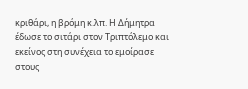κριθάρι, η βρόμη κ.λπ. Η Δήμητρα έδωσε το σιτάρι στον Τριπτόλεμο και εκείνος στη συνέχεια το εμοίρασε στους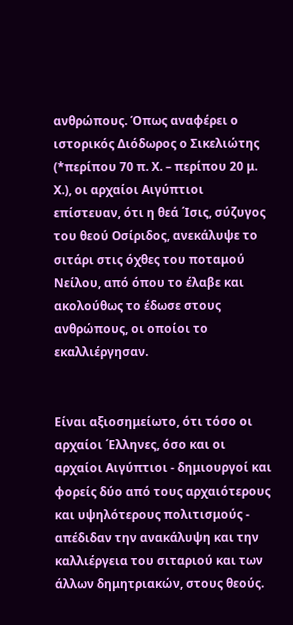ανθρώπους. Όπως αναφέρει ο ιστορικός Διόδωρος ο Σικελιώτης (*περίπου 70 π. Χ. – περίπου 20 μ. Χ.), οι αρχαίοι Αιγύπτιοι επίστευαν, ότι η θεά ΄Ισις, σύζυγος του θεού Οσίριδος, ανεκάλυψε το σιτάρι στις όχθες του ποταμού Νείλου, από όπου το έλαβε και ακολούθως το έδωσε στους ανθρώπους, οι οποίοι το εκαλλιέργησαν.


Είναι αξιοσημείωτο, ότι τόσο οι αρχαίοι ΄Ελληνες, όσο και οι αρχαίοι Αιγύπτιοι - δημιουργοί και φορείς δύο από τους αρχαιότερους και υψηλότερους πολιτισμούς - απέδιδαν την ανακάλυψη και την καλλιέργεια του σιταριού και των άλλων δημητριακών, στους θεούς.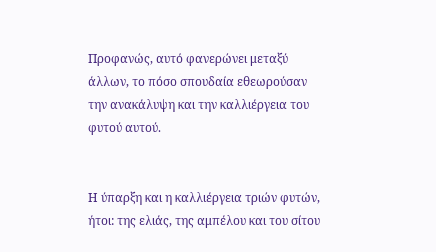Προφανώς, αυτό φανερώνει μεταξύ άλλων, το πόσο σπουδαία εθεωρούσαν την ανακάλυψη και την καλλιέργεια του φυτού αυτού.


Η ύπαρξη και η καλλιέργεια τριών φυτών, ήτοι: της ελιάς, της αμπέλου και του σίτου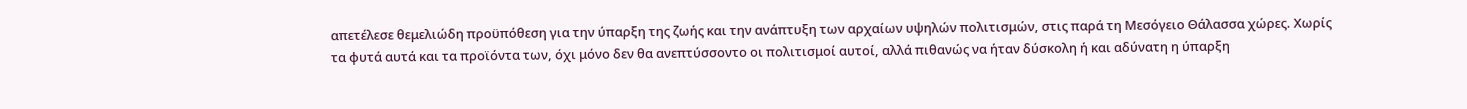απετέλεσε θεμελιώδη προϋπόθεση για την ύπαρξη της ζωής και την ανάπτυξη των αρχαίων υψηλών πολιτισμών, στις παρά τη Μεσόγειο Θάλασσα χώρες. Χωρίς τα φυτά αυτά και τα προϊόντα των, όχι μόνο δεν θα ανεπτύσσοντο οι πολιτισμοί αυτοί, αλλά πιθανώς να ήταν δύσκολη ή και αδύνατη η ύπαρξη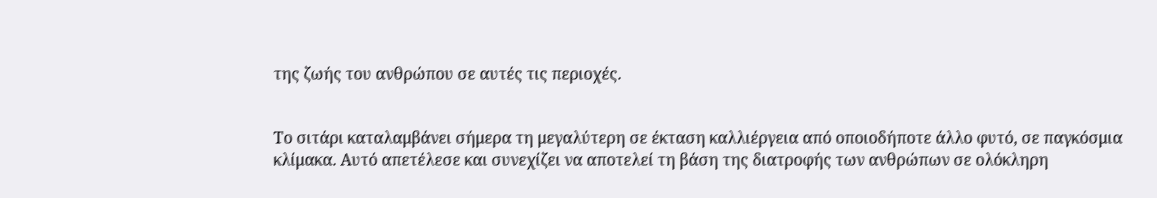της ζωής του ανθρώπου σε αυτές τις περιοχές.


Το σιτάρι καταλαμβάνει σήμερα τη μεγαλύτερη σε έκταση καλλιέργεια από οποιοδήποτε άλλο φυτό, σε παγκόσμια κλίμακα. Αυτό απετέλεσε και συνεχίζει να αποτελεί τη βάση της διατροφής των ανθρώπων σε ολόκληρη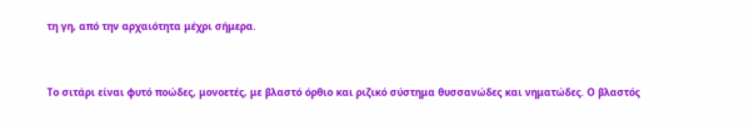τη γη, από την αρχαιότητα μέχρι σήμερα.


Το σιτάρι είναι φυτό ποώδες, μονοετές, με βλαστό όρθιο και ριζικό σύστημα θυσσανώδες και νηματώδες. Ο βλαστός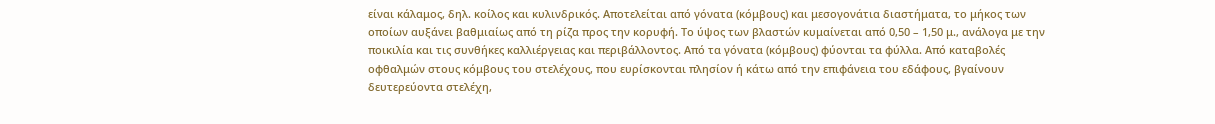είναι κάλαμος, δηλ. κοίλος και κυλινδρικός. Αποτελείται από γόνατα (κόμβους) και μεσογονάτια διαστήματα, το μήκος των οποίων αυξάνει βαθμιαίως από τη ρίζα προς την κορυφή. Το ύψος των βλαστών κυμαίνεται από 0,50 – 1,50 μ., ανάλογα με την ποικιλία και τις συνθήκες καλλιέργειας και περιβάλλοντος. Από τα γόνατα (κόμβους) φύονται τα φύλλα. Από καταβολές οφθαλμών στους κόμβους του στελέχους, που ευρίσκονται πλησίον ή κάτω από την επιφάνεια του εδάφους, βγαίνουν δευτερεύοντα στελέχη,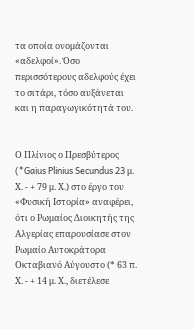τα οποία ονομάζονται «αδελφοί». Όσο περισσότερους αδελφούς έχει το σιτάρι, τόσο αυξάνεται και η παραγωγικότητά του.


Ο Πλίνιος ο Πρεσβύτερος (*Gaius Plinius Secundus 23 μ. Χ. - + 79 μ. Χ.) στο έργο του «Φυσική Ιστορία» αναφέρει, ότι ο Ρωμαίος Διοικητής της Αλγερίας επαρουσίασε στον Ρωμαίο Αυτοκράτορα Οκταβιανό Αύγουστο (* 63 π. Χ. - + 14 μ. Χ., διετέλεσε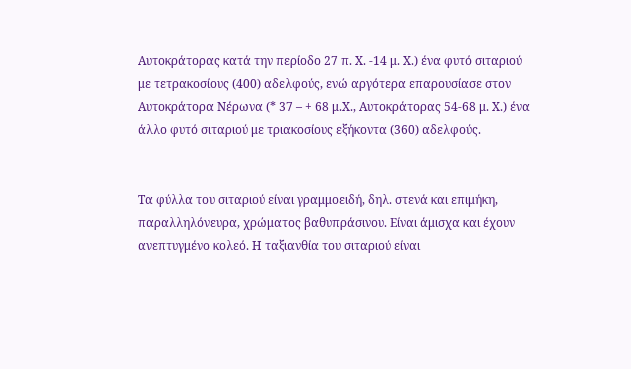Αυτοκράτορας κατά την περίοδο 27 π. Χ. -14 μ. Χ.) ένα φυτό σιταριού με τετρακοσίους (400) αδελφούς, ενώ αργότερα επαρουσίασε στον Αυτοκράτορα Νέρωνα (* 37 – + 68 μ.Χ., Αυτοκράτορας 54-68 μ. Χ.) ένα άλλο φυτό σιταριού με τριακοσίους εξήκοντα (360) αδελφούς.


Τα φύλλα του σιταριού είναι γραμμοειδή, δηλ. στενά και επιμήκη, παραλληλόνευρα, χρώματος βαθυπράσινου. Είναι άμισχα και έχουν ανεπτυγμένο κολεό. Η ταξιανθία του σιταριού είναι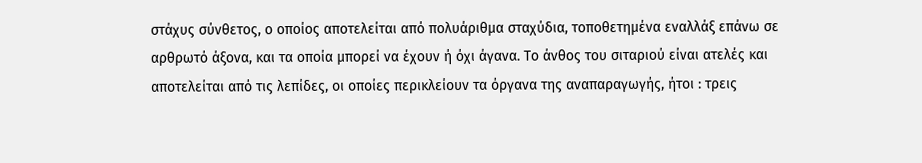στάχυς σύνθετος, ο οποίος αποτελείται από πολυάριθμα σταχύδια, τοποθετημένα εναλλάξ επάνω σε αρθρωτό άξονα, και τα οποία μπορεί να έχουν ή όχι άγανα. Το άνθος του σιταριού είναι ατελές και αποτελείται από τις λεπίδες, οι οποίες περικλείουν τα όργανα της αναπαραγωγής, ήτοι : τρεις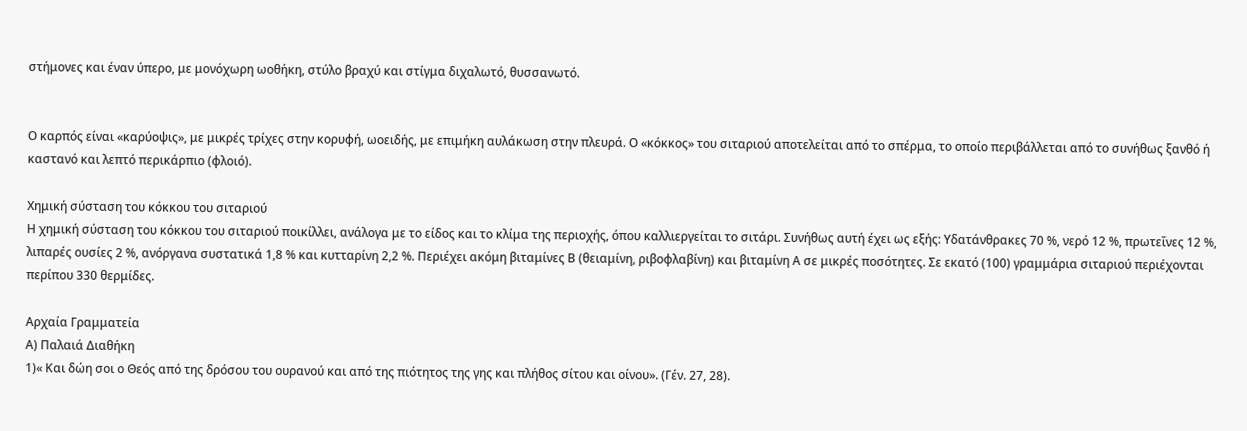στήμονες και έναν ύπερο, με μονόχωρη ωοθήκη, στύλο βραχύ και στίγμα διχαλωτό, θυσσανωτό.


Ο καρπός είναι «καρύοψις», με μικρές τρίχες στην κορυφή, ωοειδής, με επιμήκη αυλάκωση στην πλευρά. Ο «κόκκος» του σιταριού αποτελείται από το σπέρμα, το οποίο περιβάλλεται από το συνήθως ξανθό ή καστανό και λεπτό περικάρπιο (φλοιό).

Χημική σύσταση του κόκκου του σιταριού
Η χημική σύσταση του κόκκου του σιταριού ποικίλλει, ανάλογα με το είδος και το κλίμα της περιοχής, όπου καλλιεργείται το σιτάρι. Συνήθως αυτή έχει ως εξής: Υδατάνθρακες 70 %, νερό 12 %, πρωτεΐνες 12 %, λιπαρές ουσίες 2 %, ανόργανα συστατικά 1,8 % και κυτταρίνη 2,2 %. Περιέχει ακόμη βιταμίνες Β (θειαμίνη, ριβοφλαβίνη) και βιταμίνη Α σε μικρές ποσότητες. Σε εκατό (100) γραμμάρια σιταριού περιέχονται περίπου 330 θερμίδες.

Αρχαία Γραμματεία
Α) Παλαιά Διαθήκη
1)« Και δώη σοι ο Θεός από της δρόσου του ουρανού και από της πιότητος της γης και πλήθος σίτου και οίνου». (Γέν. 27, 28).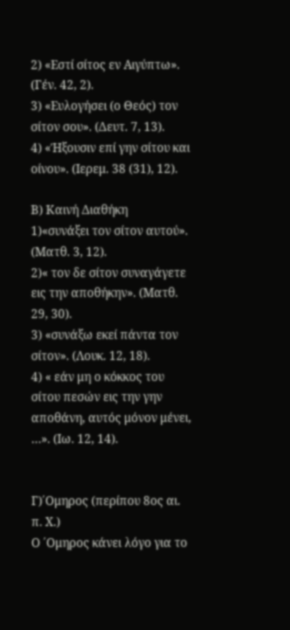2) «Εστί σίτος εν Αιγύπτω». (Γέν. 42, 2).
3) «Ευλογήσει (ο Θεός) τον σίτον σου». (Δευτ. 7, 13).
4) «Ήξουσιν επί γην σίτου και οίνου». (Ιερεμ. 38 (31), 12).

Β) Καινή Διαθήκη
1)«συνάξει τον σίτον αυτού». (Ματθ. 3, 12).
2)« τον δε σίτον συναγάγετε εις την αποθήκην». (Ματθ. 29, 30).
3) «συνάξω εκεί πάντα τον σίτον». (Λουκ. 12, 18).
4) « εάν μη ο κόκκος του σίτου πεσών εις την γην αποθάνη, αυτός μόνον μένει, …». (Ιω. 12, 14).


Γ)΄Ομηρος (περίπου 8ος αι. π. Χ.)
Ο ΄Ομηρος κάνει λόγο για το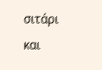σιτάρι και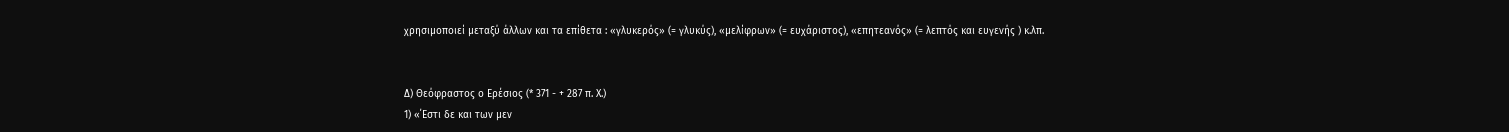χρησιμοποιεί μεταξύ άλλων και τα επίθετα : «γλυκερός» (= γλυκύς), «μελίφρων» (= ευχάριστος), «επητεανός» (= λεπτός και ευγενής ) κ.λπ.


Δ) Θεόφραστος ο Ερέσιος (* 371 - + 287 π. Χ.)
1) «΄Εστι δε και των μεν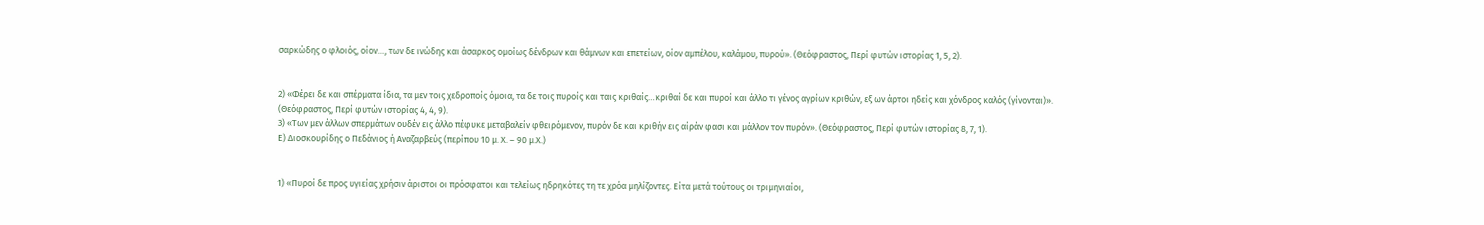σαρκώδης ο φλοιός, οίον…, των δε ινώδης και άσαρκος ομοίως δένδρων και θάμνων και επετείων, οίον αμπέλου, καλάμου, πυρού». (Θεόφραστος, Περί φυτών ιστορίας 1, 5, 2).


2) «Φέρει δε και σπέρματα ίδια, τα μεν τοις χεδροποίς όμοια, τα δε τοις πυροίς και ταις κριθαίς…κριθαί δε και πυροί και άλλο τι γένος αγρίων κριθών, εξ ων άρτοι ηδείς και χόνδρος καλός (γίνονται)». (Θεόφραστος, Περί φυτών ιστορίας 4, 4, 9).
3) «Των μεν άλλων σπερμάτων ουδέν εις άλλο πέφυκε μεταβαλείν φθειρόμενον, πυρόν δε και κριθήν εις αίράν φασι και μάλλον τον πυρόν». (Θεόφραστος, Περί φυτών ιστορίας 8, 7, 1).
Ε) Διοσκουρίδης ο Πεδάνιος ή Αναζαρβεύς (περίπου 10 μ. Χ. – 90 μ.Χ.)


1) «Πυροί δε προς υγιείας χρήσιν άριστοι οι πρόσφατοι και τελείως ηδρηκότες τη τε χρόα μηλίζοντες. Είτα μετά τούτους οι τριμηνιαίοι,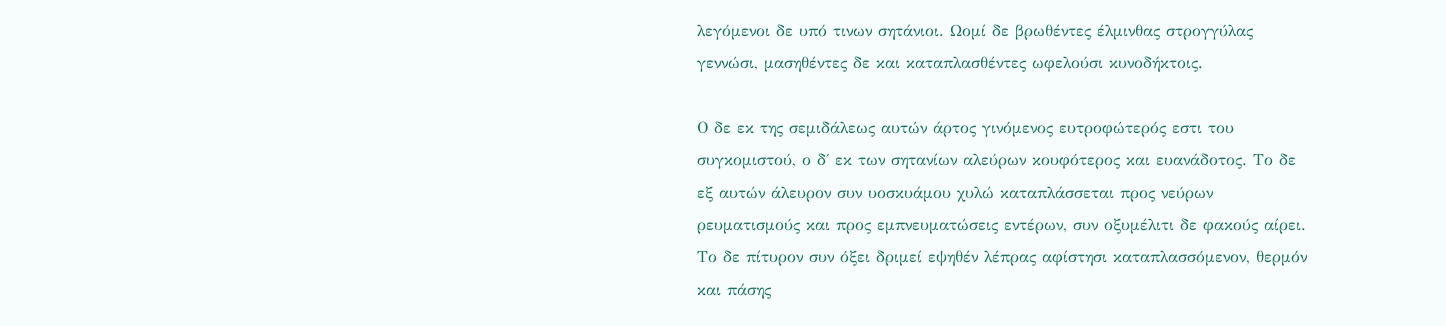λεγόμενοι δε υπό τινων σητάνιοι. Ωομί δε βρωθέντες έλμινθας στρογγύλας γεννώσι, μασηθέντες δε και καταπλασθέντες ωφελούσι κυνοδήκτοις.

Ο δε εκ της σεμιδάλεως αυτών άρτος γινόμενος ευτροφώτερός εστι του συγκομιστού, ο δ΄ εκ των σητανίων αλεύρων κουφότερος και ευανάδοτος. Το δε εξ αυτών άλευρον συν υοσκυάμου χυλώ καταπλάσσεται προς νεύρων ρευματισμούς και προς εμπνευματώσεις εντέρων, συν οξυμέλιτι δε φακούς αίρει.
Το δε πίτυρον συν όξει δριμεί εψηθέν λέπρας αφίστησι καταπλασσόμενον, θερμόν και πάσης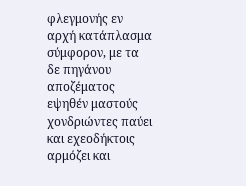φλεγμονής εν αρχή κατάπλασμα σύμφορον, με τα δε πηγάνου αποζέματος εψηθέν μαστούς χονδριώντες παύει και εχεοδήκτοις αρμόζει και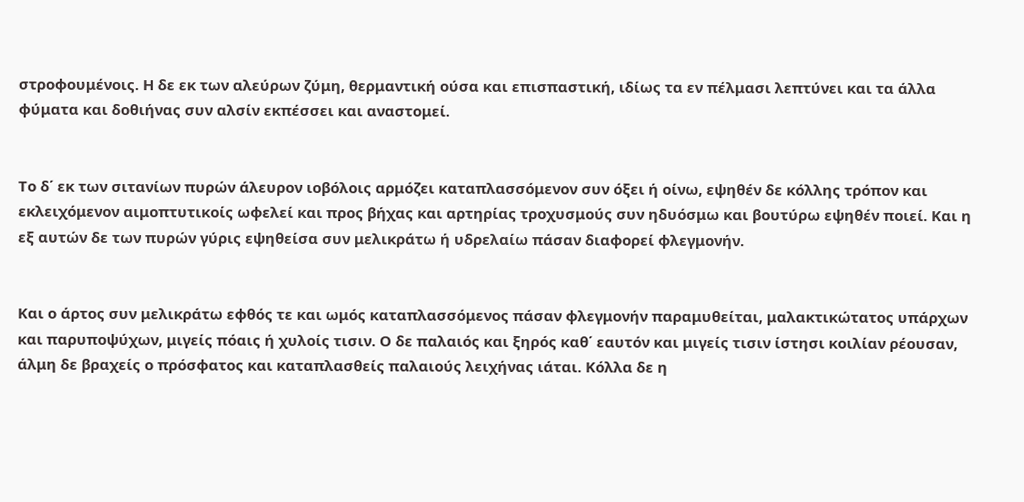στροφουμένοις. Η δε εκ των αλεύρων ζύμη, θερμαντική ούσα και επισπαστική, ιδίως τα εν πέλμασι λεπτύνει και τα άλλα φύματα και δοθιήνας συν αλσίν εκπέσσει και αναστομεί.


Το δ΄ εκ των σιτανίων πυρών άλευρον ιοβόλοις αρμόζει καταπλασσόμενον συν όξει ή οίνω, εψηθέν δε κόλλης τρόπον και εκλειχόμενον αιμοπτυτικοίς ωφελεί και προς βήχας και αρτηρίας τροχυσμούς συν ηδυόσμω και βουτύρω εψηθέν ποιεί. Και η εξ αυτών δε των πυρών γύρις εψηθείσα συν μελικράτω ή υδρελαίω πάσαν διαφορεί φλεγμονήν.


Και ο άρτος συν μελικράτω εφθός τε και ωμός καταπλασσόμενος πάσαν φλεγμονήν παραμυθείται, μαλακτικώτατος υπάρχων και παρυποψύχων, μιγείς πόαις ή χυλοίς τισιν. Ο δε παλαιός και ξηρός καθ΄ εαυτόν και μιγείς τισιν ίστησι κοιλίαν ρέουσαν, άλμη δε βραχείς ο πρόσφατος και καταπλασθείς παλαιούς λειχήνας ιάται. Κόλλα δε η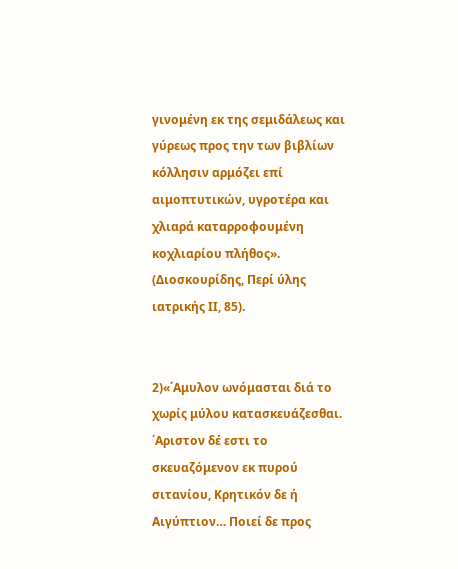γινομένη εκ της σεμιδάλεως και γύρεως προς την των βιβλίων κόλλησιν αρμόζει επί αιμοπτυτικών, υγροτέρα και χλιαρά καταρροφουμένη κοχλιαρίου πλήθος».
(Διοσκουρίδης, Περί ύλης ιατρικής ΙΙ, 85).


2)«΄Αμυλον ωνόμασται διά το χωρίς μύλου κατασκευάζεσθαι. ΄Αριστον δέ εστι το σκευαζόμενον εκ πυρού σιτανίου, Κρητικόν δε ή Αιγύπτιον… Ποιεί δε προς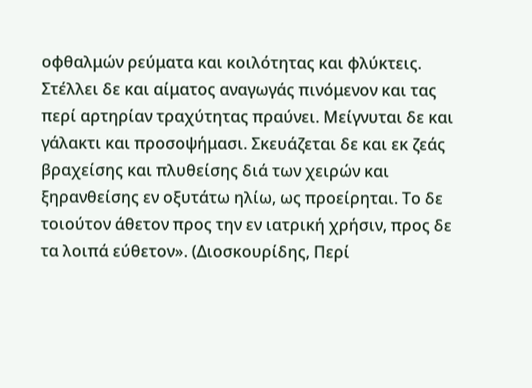οφθαλμών ρεύματα και κοιλότητας και φλύκτεις. Στέλλει δε και αίματος αναγωγάς πινόμενον και τας περί αρτηρίαν τραχύτητας πραύνει. Μείγνυται δε και γάλακτι και προσοψήμασι. Σκευάζεται δε και εκ ζεάς βραχείσης και πλυθείσης διά των χειρών και ξηρανθείσης εν οξυτάτω ηλίω, ως προείρηται. Το δε τοιούτον άθετον προς την εν ιατρική χρήσιν, προς δε τα λοιπά εύθετον». (Διοσκουρίδης, Περί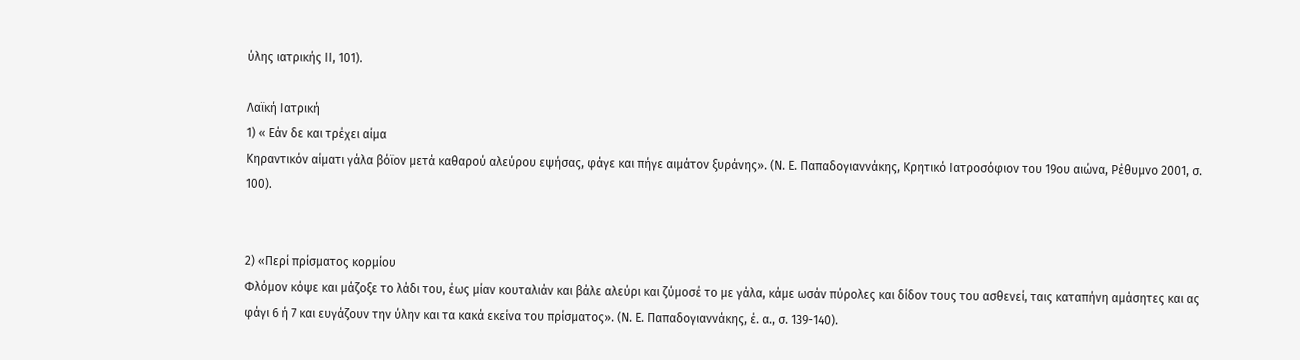ύλης ιατρικής ΙΙ, 101).

Λαϊκή Ιατρική
1) « Εάν δε και τρέχει αίμα
Κηραντικόν αίματι γάλα βόϊον μετά καθαρού αλεύρου εψήσας, φάγε και πήγε αιμάτον ξυράνης». (Ν. Ε. Παπαδογιαννάκης, Κρητικό Ιατροσόφιον του 19ου αιώνα, Ρέθυμνο 2001, σ. 100).


2) «Περί πρίσματος κορμίου
Φλόμον κόψε και μάζοξε το λάδι του, έως μίαν κουταλιάν και βάλε αλεύρι και ζύμοσέ το με γάλα, κάμε ωσάν πύρολες και δίδον τους του ασθενεί, ταις καταπήνη αμάσητες και ας φάγι 6 ή 7 και ευγάζουν την ύλην και τα κακά εκείνα του πρίσματος». (Ν. Ε. Παπαδογιαννάκης, έ. α., σ. 139-140).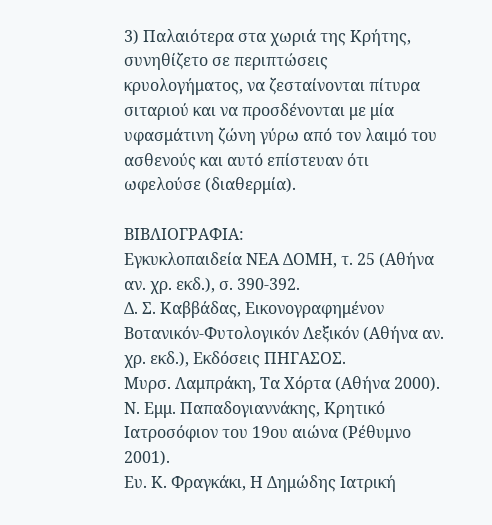3) Παλαιότερα στα χωριά της Κρήτης, συνηθίζετο σε περιπτώσεις κρυολογήματος, να ζεσταίνονται πίτυρα σιταριού και να προσδένονται με μία υφασμάτινη ζώνη γύρω από τον λαιμό του ασθενούς και αυτό επίστευαν ότι ωφελούσε (διαθερμία).

ΒΙΒΛΙΟΓΡΑΦΙΑ:
Εγκυκλοπαιδεία ΝΕΑ ΔΟΜΗ, τ. 25 (Αθήνα αν. χρ. εκδ.), σ. 390-392.
Δ. Σ. Καββάδας, Εικονογραφημένον Βοτανικόν-Φυτολογικόν Λεξικόν (Αθήνα αν. χρ. εκδ.), Εκδόσεις ΠΗΓΑΣΟΣ.
Μυρσ. Λαμπράκη, Τα Χόρτα (Αθήνα 2000).
Ν. Εμμ. Παπαδογιαννάκης, Κρητικό Ιατροσόφιον του 19ου αιώνα (Ρέθυμνο 2001).
Ευ. Κ. Φραγκάκι, Η Δημώδης Ιατρική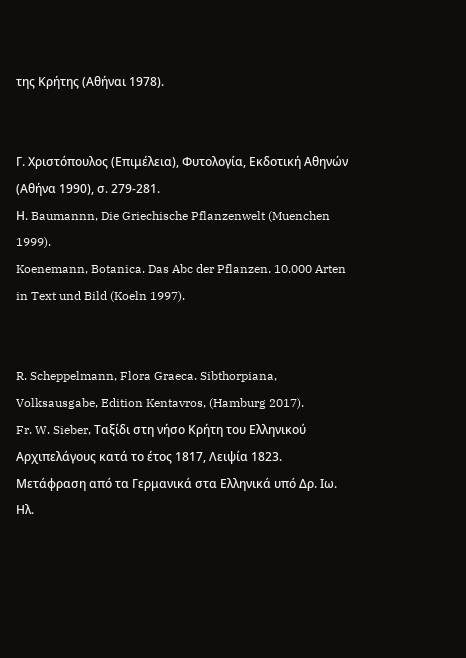της Κρήτης (Αθήναι 1978).


Γ. Χριστόπουλος (Επιμέλεια), Φυτολογία, Εκδοτική Αθηνών (Αθήνα 1990), σ. 279-281.
Η. Baumannn, Die Griechische Pflanzenwelt (Muenchen 1999).
Koenemann, Botanica. Das Abc der Pflanzen. 10.000 Arten in Text und Bild (Koeln 1997).


R. Scheppelmann, Flora Graeca. Sibthorpiana, Volksausgabe, Edition Kentavros, (Hamburg 2017).
Fr. W. Sieber, Ταξίδι στη νήσο Κρήτη του Ελληνικού Αρχιπελάγους κατά το έτος 1817, Λειψία 1823. Μετάφραση από τα Γερμανικά στα Ελληνικά υπό Δρ. Ιω. Ηλ.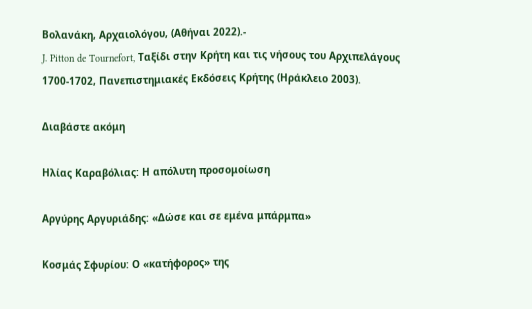Βολανάκη, Αρχαιολόγου, (Αθήναι 2022).-
J. Pitton de Tournefort, Ταξίδι στην Κρήτη και τις νήσους του Αρχιπελάγους 1700-1702, Πανεπιστημιακές Εκδόσεις Κρήτης (Ηράκλειο 2003).

Διαβάστε ακόμη

Ηλίας Καραβόλιας: Η απόλυτη προσομοίωση

Αργύρης Αργυριάδης: «Δώσε και σε εμένα μπάρμπα»

Κοσμάς Σφυρίου: Ο «κατήφορος» της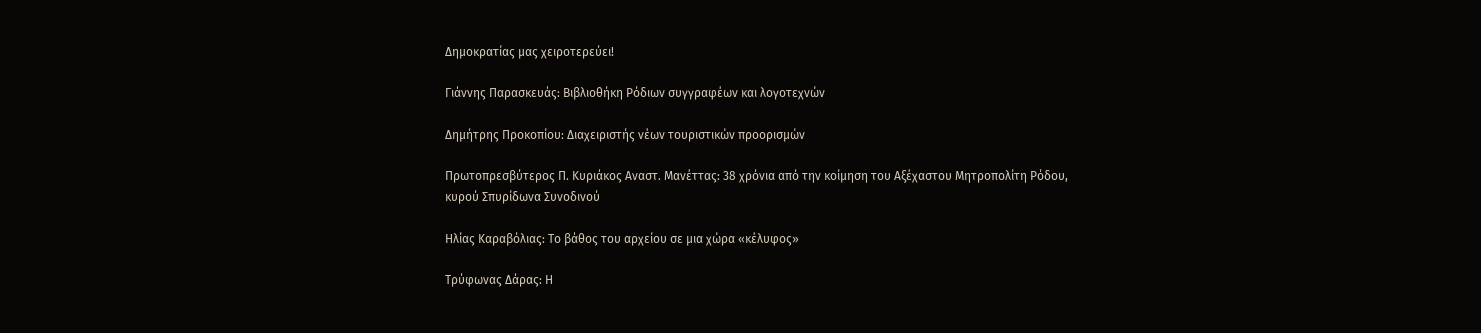Δημοκρατίας μας χειροτερεύει!

Γιάννης Παρασκευάς: Βιβλιοθήκη Ρόδιων συγγραφέων και λογοτεχνών

Δημήτρης Προκοπίου: Διαχειριστής νέων τουριστικών προορισμών

Πρωτοπρεσβύτερος Π. Κυριάκος Αναστ. Μανέττας: 38 χρόνια από την κοίμηση του Αξέχαστου Μητροπολίτη Ρόδου, κυρού Σπυρίδωνα Συνοδινού

Ηλίας Καραβόλιας: Το βάθος του αρχείου σε μια χώρα «κέλυφος»

Τρύφωνας Δάρας: Η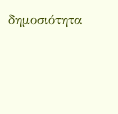δημοσιότητα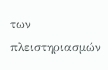των πλειστηριασμών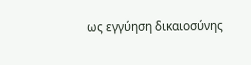ως εγγύηση δικαιοσύνης